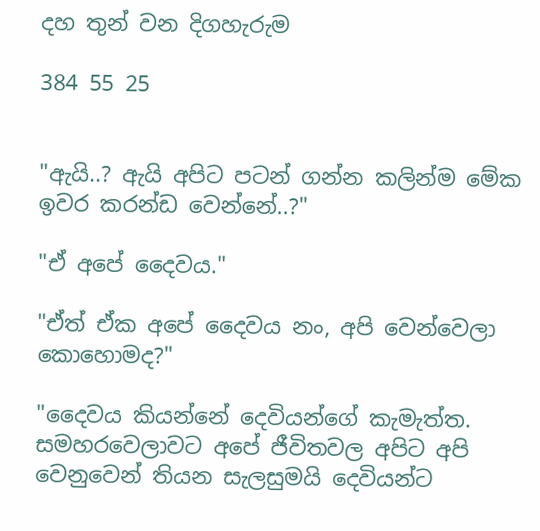දහ තුන් වන දිගහැරුම

384 55 25


"ඇයි..? ඇයි අපිට පටන් ගන්න කලින්ම මේක ඉවර කරන්ඩ වෙන්නේ..?"

"ඒ අපේ දෛවය."

"ඒත් ඒක අපේ දෛවය නං, අපි වෙන්වෙලා කොහොමද?"

"දෛවය කියන්නේ දෙවියන්ගේ කැමැත්ත. සමහරවෙලාවට අපේ ජීවිතවල අපිට අපි වෙනුවෙන් තියන සැලසුමයි දෙවියන්ට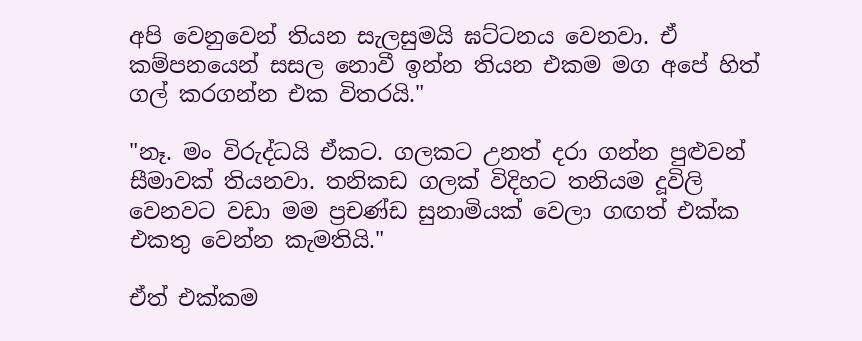අපි වෙනුවෙන් තියන සැලසුමයි ඝට්ටනය වෙනවා. ඒ කම්පනයෙන් සසල නොවී ඉන්න තියන එකම මග අපේ හිත් ගල් කරගන්න එක විතරයි."

"නෑ. මං විරුද්ධයි ඒකට. ගලකට උනත් දරා ගන්න පුළුවන් සීමාවක් තියනවා. තනිකඩ ගලක් විදිහට තනියම දූවිලි වෙනවට වඩා මම ප්‍රචණ්ඩ සුනාමියක් වෙලා ගඟත් එක්ක එකතු වෙන්න කැමතියි."

ඒත් එක්කම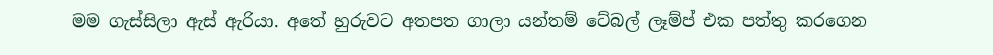මම ගැස්සිලා ඇස් ඇරියා. අතේ හුරුවට අතපත ගාලා යන්තම් ටේබල් ලෑම්ප් එක පත්තු කරගෙන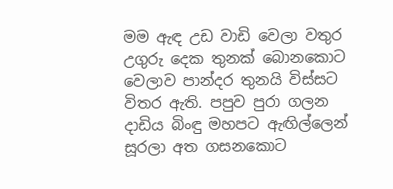මම ඇඳ උඩ වාඩි වෙලා වතුර උගුරු දෙක තුනක් බොනකොට වෙලාව පාන්දර තුනයි විස්සට විතර ඇති. පපුව පුරා ගලන දාඩිය බිංඳු මහපට ඇඟිල්ලෙන් සූරලා අත ගසනකොට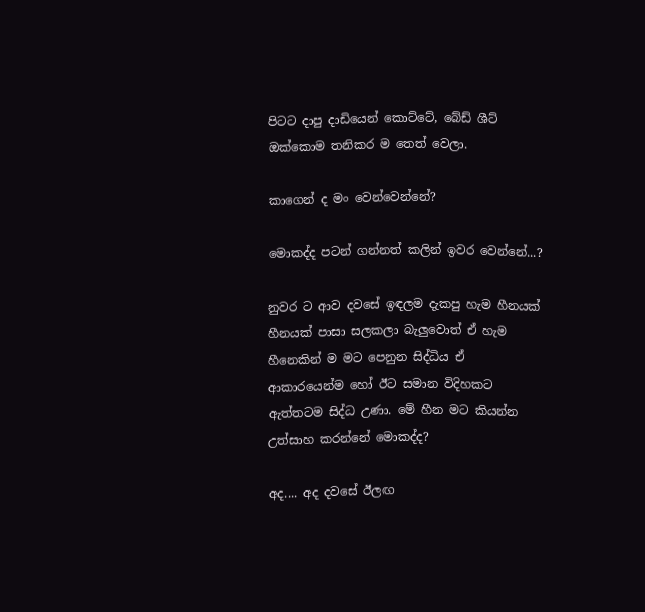පිටට දාපු දාඩියෙන් කොට්ටේ, බේඩ් ශීට් ඔක්කොම තනිකර ම තෙත් වෙලා.

කාගෙන් ද මං වෙන්වෙන්නේ?

මොකද්ද පටන් ගන්නත් කලින් ඉවර වෙන්නේ...?

නුවර ට ආව දවසේ ඉඳලම දැකපු හැම හීනයක් හීනයක් පාසා සලකලා බැලුවොත් ඒ හැම හීනෙකින් ම මට පෙනුන සිද්ධිය ඒ ආකාරයෙන්ම හෝ ඊට සමාන විදිහකට ඇත්තටම සිද්ධ උණා. මේ හීන මට කියන්න උත්සාහ කරන්නේ මොකද්ද?

අද.... අද දවසේ ඊලඟ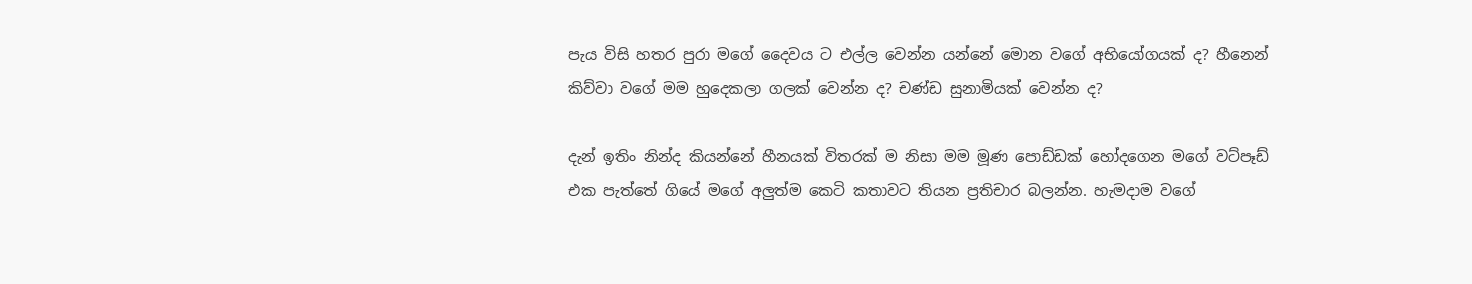පැය විසි හතර පුරා මගේ දෛවය ට එල්ල වෙන්න යන්නේ මොන වගේ අභියෝගයක් ද? හීනෙන් කිව්වා වගේ මම හුදෙකලා ගලක් වෙන්න ද? චණ්ඩ සුනාමියක් වෙන්න ද?

දැන් ඉතිං නින්ද කියන්නේ හීනයක් විතරක් ම නිසා මම මූණ පොඩ්ඩක් හෝදගෙන මගේ වට්පෑඩ් එක පැත්තේ ගියේ මගේ අලුත්ම කෙටි කතාවට තියන ප්‍රතිචාර බලන්න. හැමදාම වගේ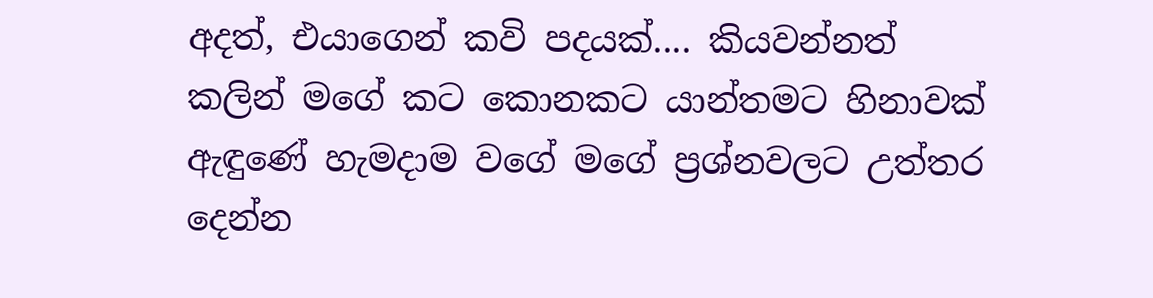අදත්, එයාගෙන් කවි පදයක්.... කියවන්නත් කලින් මගේ කට කොනකට යාන්තමට හිනාවක් ඇඳුණේ හැමදාම වගේ මගේ ප්‍රශ්නවලට උත්තර දෙන්න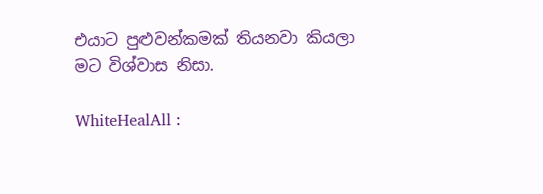එයාට පුළුවන්කමක් තියනවා කියලා මට විශ්වාස නිසා.

WhiteHealAll :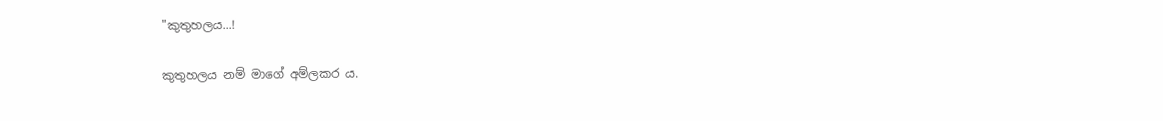"කුතුහලය...!

කුතුහලය නම් මාගේ අම්ලකර ය.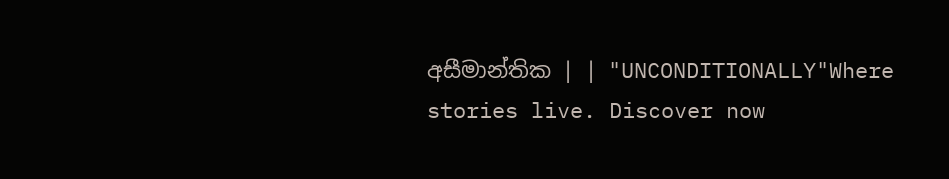අසීමාන්තික | | "UNCONDITIONALLY"Where stories live. Discover now